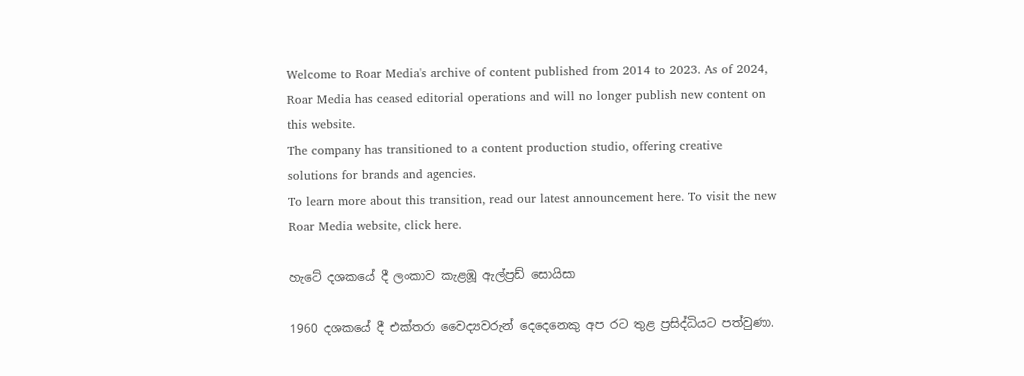Welcome to Roar Media's archive of content published from 2014 to 2023. As of 2024, Roar Media has ceased editorial operations and will no longer publish new content on this website.
The company has transitioned to a content production studio, offering creative solutions for brands and agencies.
To learn more about this transition, read our latest announcement here. To visit the new Roar Media website, click here.

හැටේ දශකයේ දී ලංකාව කැළඹූ ඇල්ප්‍රඩ් සොයිසා

1960 දශකයේ දී එක්තරා වෛද්‍යවරුන් දෙදෙනෙකු අප රට තුළ ප්‍රසිද්ධියට පත්වුණා.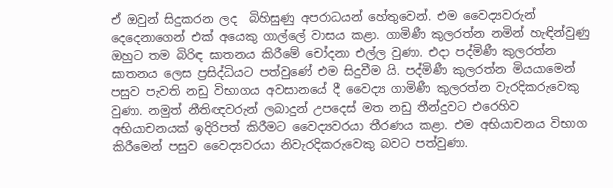ඒ ඔවුන් සිදුකරන ලද  බිහිසුණු අපරාධයන් හේතුවෙන්. එම වෛද්‍යවරුන් දෙදෙනාගෙන් එක් අයෙකු ගාල්ලේ වාසය කළා. ගාමිණී කුලරත්න නමින් හැඳින්වුණු ඔහුට තම බිරිඳ ඝාතනය කිරීමේ චෝදනා එල්ල වුණා. එදා පද්මිණී කුලරත්න ඝාතනය ලෙස ප්‍රසිද්ධියට පත්වුණේ එම සිදුවීම යි. පද්මිණී කුලරත්න මියයාමෙන් පසුව පැවති නඩු විභාගය අවසානයේ දී වෛද්‍ය ගාමිණී කුලරත්න වැරදිකරුවෙකු වුණා. නමුත් නීතිඥවරුන් ලබාදුන් උපදෙස් මත නඩු තීන්දුවට එරෙහිව අභියාචනයක් ඉදිරිපත් කිරීමට වෛද්‍යවරයා තීරණය කළා. එම අභියාචනය විභාග කිරීමෙන් පසුව වෛද්‍යවරයා නිවැරදිකරුවෙකු බවට පත්වුණා.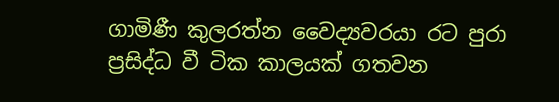ගාමිණී කුලරත්න වෛද්‍යවරයා රට පුරා ප්‍රසිද්ධ වී ටික කාලයක් ගතවන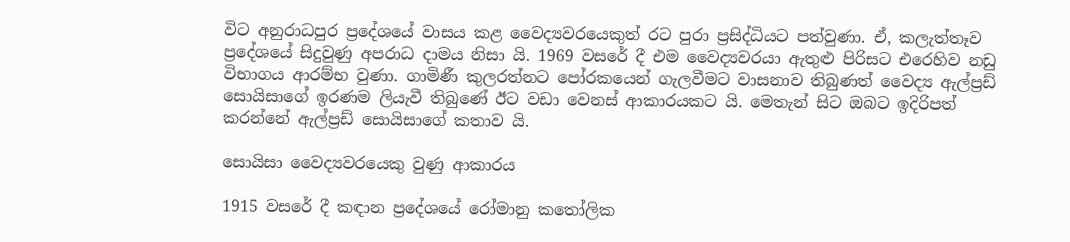විට අනුරාධපුර ප්‍රදේශයේ වාසය කළ වෛද්‍යවරයෙකුත් රට පුරා ප්‍රසිද්ධියට පත්වුණා. ඒ, කලැත්තෑව ප්‍රදේශයේ සිදුවුණු අපරාධ දාමය නිසා යි. 1969 වසරේ දී එම වෛද්‍යවරයා ඇතුළු පිරිසට එරෙහිව නඩු විභාගය ආරම්භ වුණා. ගාමිණී කුලරත්නට පෝරකයෙන් ගැලවීමට වාසනාව තිබුණත් වෛද්‍ය ඇල්ප්‍රඩ් සොයිසාගේ ඉරණම ලියැවී තිබුණේ ඊට වඩා වෙනස් ආකාරයකට යි. මෙතැන් සිට ඔබට ඉදිරිපත් කරන්නේ ඇල්ප්‍රඩ් සොයිසාගේ කතාව යි.

සොයිසා වෛද්‍යවරයෙකු වුණු ආකාරය

1915 වසරේ දී කඳාන ප්‍රදේශයේ රෝමානු කතෝලික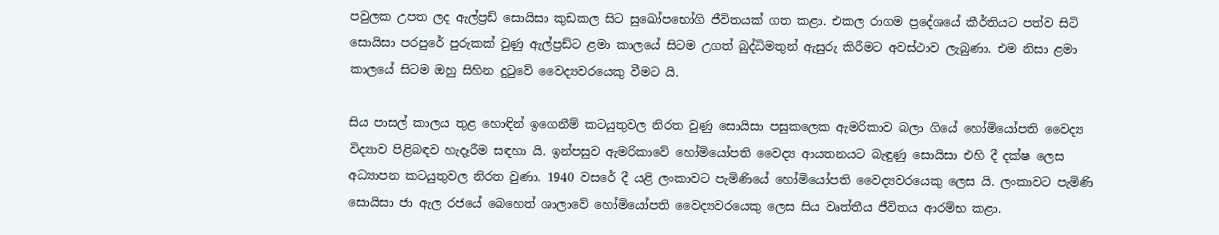පවුලක උපත ලද ඇල්ප්‍රඩ් සොයිසා කුඩකල සිට සුඛෝපභෝගි ජීවිතයක් ගත කළා. එකල රාගම ප්‍රදේශයේ කීර්තියට පත්ව සිටි සොයිසා පරපුරේ පුරුකක් වුණු ඇල්ප්‍රඩ්ට ළමා කාලයේ සිටම උගත් බුද්ධිමතුන් ඇසුරු කිරීමට අවස්ථාව ලැබුණා. එම නිසා ළමා කාලයේ සිටම ඔහු සිහින දුටුවේ වෛද්‍යවරයෙකු වීමට යි.

සිය පාසල් කාලය තුළ හොඳින් ඉගෙනීම් කටයුතුවල නිරත වුණු සොයිසා පසුකලෙක ඇමරිකාව බලා ගියේ හෝමියෝපති වෛද්‍ය විද්‍යාව පිළිබඳව හැදෑරීම සඳහා යි. ඉන්පසුව ඇමරිකාවේ හෝමියෝපති වෛද්‍ය ආයතනයට බැඳුණු සොයිසා එහි දී දක්ෂ ලෙස අධ්‍යාපන කටයුතුවල නිරත වුණා. 1940 වසරේ දී යළි ලංකාවට පැමිණියේ හෝමියෝපති වෛද්‍යවරයෙකු ලෙස යි. ලංකාවට පැමිණි සොයිසා ජා ඇල රජයේ බෙහෙත් ශාලාවේ හෝමියෝපති වෛද්‍යවරයෙකු ලෙස සිය වෘත්තීය ජීවිතය ආරම්භ කළා.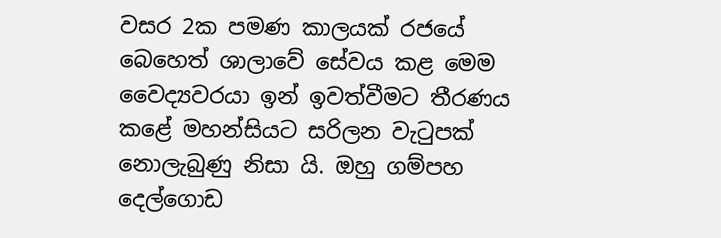වසර 2ක පමණ කාලයක් රජයේ බෙහෙත් ශාලාවේ සේවය කළ මෙම වෛද්‍යවරයා ඉන් ඉවත්වීමට තීරණය කළේ මහන්සියට සරිලන වැටුපක් නොලැබුණු නිසා යි. ඔහු ගම්පහ දෙල්ගොඩ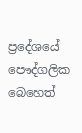ප්‍රදේශයේ පෞද්ගලික බෙහෙත්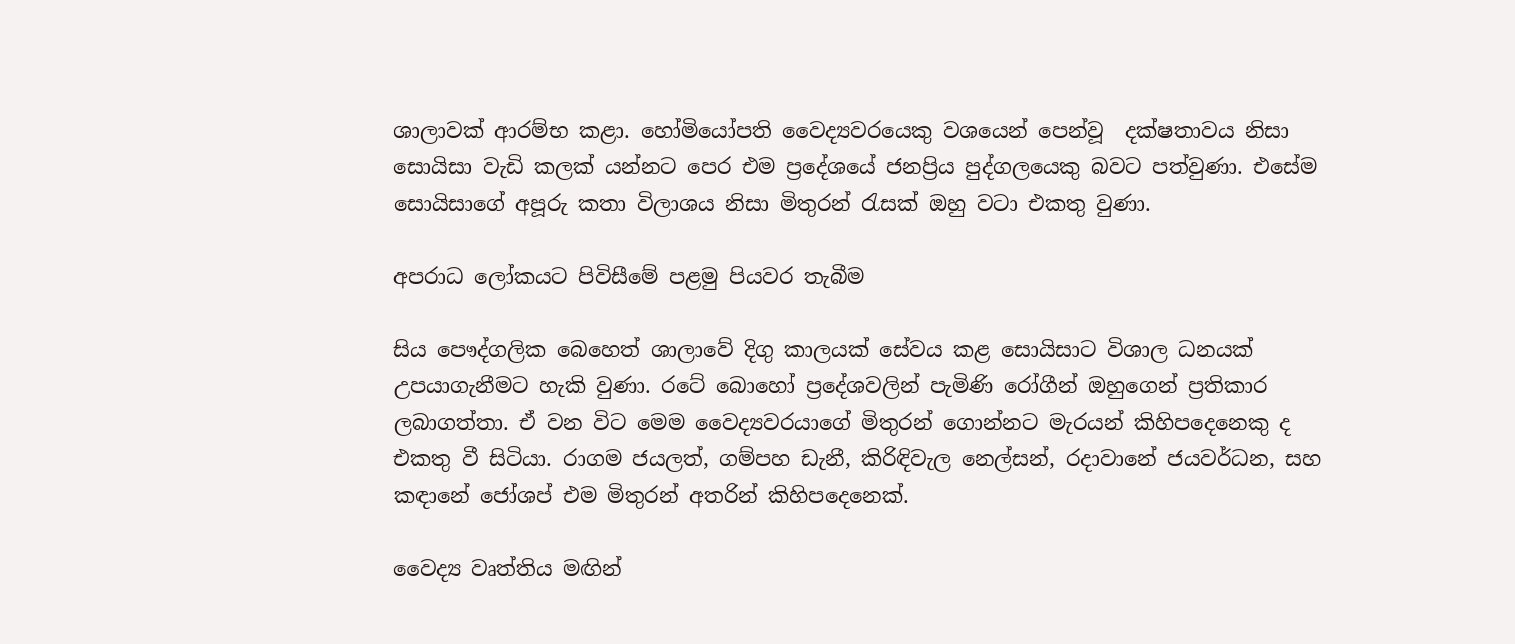ශාලාවක් ආරම්භ කළා. හෝමියෝපති වෛද්‍යවරයෙකු වශයෙන් පෙන්වූ  දක්ෂතාවය නිසා සොයිසා වැඩි කලක් යන්නට පෙර එම ප්‍රදේශයේ ජනප්‍රිය පුද්ගලයෙකු බවට පත්වුණා. එසේම සොයිසාගේ අපූරු කතා විලාශය නිසා මිතුරන් රැසක් ඔහු වටා එකතු වුණා.

අපරාධ ලෝකයට පිවිසීමේ පළමු පියවර තැබීම

සිය පෞද්ගලික බෙහෙත් ශාලාවේ දිගු කාලයක් සේවය කළ සොයිසාට විශාල ධනයක් උපයාගැනීමට හැකි වුණා. රටේ බොහෝ ප්‍රදේශවලින් පැමිණි රෝගීන් ඔහුගෙන් ප්‍රතිකාර ලබාගත්තා. ඒ වන විට මෙම වෛද්‍යවරයාගේ මිතුරන් ගොන්නට මැරයන් කිහිපදෙනෙකු ද එකතු වී සිටියා. රාගම ජයලත්, ගම්පහ ඩැනී, කිරිඳිවැල නෙල්සන්, රදාවානේ ජයවර්ධන, සහ කඳානේ ජෝශප් එම මිතුරන් අතරින් කිහිපදෙනෙක්.

වෛද්‍ය වෘත්තිය මඟින්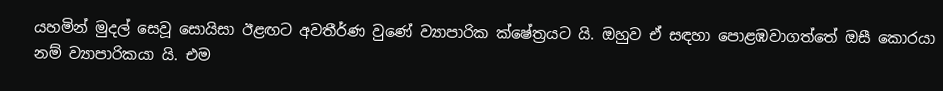යහමින් මුදල් සෙවූ සොයිසා ඊළඟට අවතීර්ණ වුණේ ව්‍යාපාරික ක්ෂේත්‍රයට යි. ඔහුව ඒ සඳහා පොළඹවාගත්තේ ඔසී කොරයා නම් ව්‍යාපාරිකයා යි. එම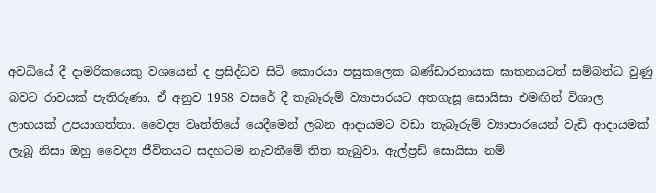අවධියේ දී දාමරිකයෙකු වශයෙන් ද ප්‍රසිද්ධව සිටි කොරයා පසුකලෙක බණ්ඩාරනායක ඝාතනයටත් සම්බන්ධ වුණු බවට රාවයක් පැතිරුණා. ඒ අනුව 1958 වසරේ දී තැබෑරුම් ව්‍යාපාරයට අතගැසූ සොයිසා එමඟින් විශාල ලාභයක් උපයාගත්තා. වෛද්‍ය වෘත්තියේ යෙදීමෙන් ලබන ආදායමට වඩා තැබෑරුම් ව්‍යාපාරයෙන් වැඩි ආදායමක් ලැබූ නිසා ඔහු වෛද්‍ය ජීවිතයට සදහටම නැවතීමේ තිත තැබුවා. ඇල්ප්‍රඩ් සොයිසා නම්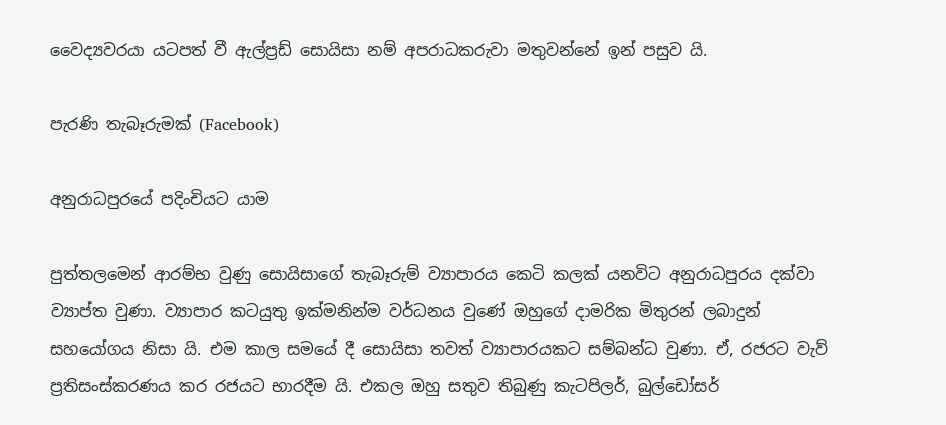වෛද්‍යවරයා යටපත් වී ඇල්ප්‍රඩ් සොයිසා නම් අපරාධකරුවා මතුවන්නේ ඉන් පසුව යි.

පැරණි තැබෑරුමක් (Facebook)

අනුරාධපුරයේ පදිංචියට යාම

පුත්තලමෙන් ආරම්භ වුණු සොයිසාගේ තැබෑරුම් ව්‍යාපාරය කෙටි කලක් යනවිට අනුරාධපුරය දක්වා ව්‍යාප්ත වුණා. ව්‍යාපාර කටයුතු ඉක්මනින්ම වර්ධනය වුණේ ඔහුගේ දාමරික මිතුරන් ලබාදුන් සහයෝගය නිසා යි. එම කාල සමයේ දී සොයිසා තවත් ව්‍යාපාරයකට සම්බන්ධ වුණා. ඒ, රජරට වැව් ප්‍රතිසංස්කරණය කර රජයට භාරදීම යි. එකල ඔහු සතුව තිබුණු කැටපිලර්, බුල්ඩෝසර්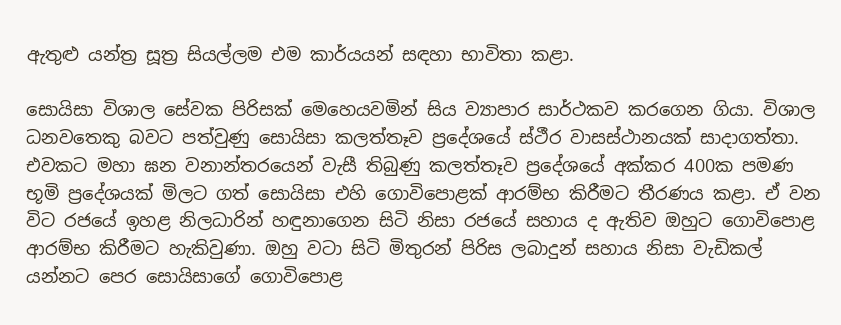ඇතුළු යන්ත්‍ර සූත්‍ර සියල්ලම එම කාර්යයන් සඳහා භාවිතා කළා.

සොයිසා විශාල සේවක පිරිසක් මෙහෙයවමින් සිය ව්‍යාපාර සාර්ථකව කරගෙන ගියා. විශාල ධනවතෙකු බවට පත්වුණු සොයිසා කලත්තෑව ප්‍රදේශයේ ස්ථීර වාසස්ථානයක් සාදාගත්තා. එවකට මහා ඝන වනාන්තරයෙන් වැසී තිබුණු කලත්තෑව ප්‍රදේශයේ අක්කර 400ක පමණ භූමි ප්‍රදේශයක් මිලට ගත් සොයිසා එහි ගොවිපොළක් ආරම්භ කිරීමට තීරණය කළා. ඒ වන විට රජයේ ඉහළ නිලධාරින් හඳුනාගෙන සිටි නිසා රජයේ සහාය ද ඇතිව ඔහුට ගොවිපොළ ආරම්භ කිරීමට හැකිවුණා. ඔහු වටා සිටි මිතුරන් පිරිස ලබාදුන් සහාය නිසා වැඩිකල් යන්නට පෙර සොයිසාගේ ගොවිපොළ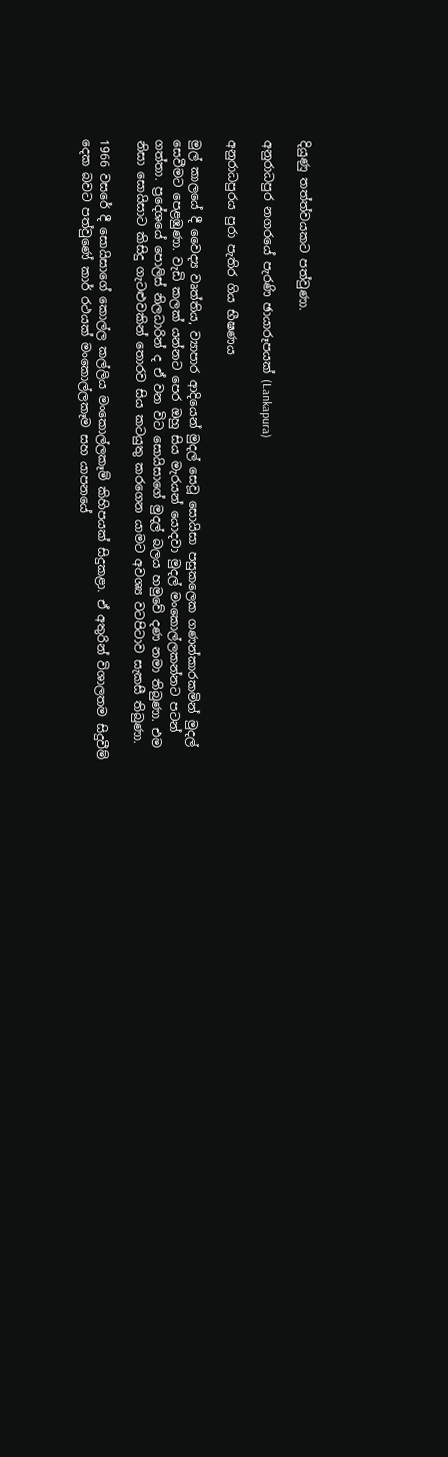දියුණු තත්ත්වයකට පත්වුණා.

අනුරාධපුර නගරයේ පැරණි ඡායාරූපයක් (Lankapura)

අනුරාධපුරය පුරා පැතිර ගිය භීෂණය

මුල් කාලයේ දී වෛද්‍ය වෘත්තිය, ව්‍යාපාර ආදියෙන් මුදල් සෙවූ සොයිසා පසුකලෙක ගණන්කාරකමින් මුදල් සෙවීමට පෙළඹුණා. වැඩි කලක් යන්නට පෙර ඔහු සිය මැරයන් යොදවා මුදල් මංකොල්ලකන්නට පටන් ගත්තා. ප්‍රදේශයේ පොලිස් නිලධාරින් ද ඒ වන විට සොයිසාගේ මුදල් බලය හමුවේ දණ නමා තිබුණා. එම නිසා සොයිසාට කිසිදු ගැටළුවකින් තොරව සිය කටයුතු කරගෙන යාමට අවශ්‍ය වටපිටාව සැකසී තිබුණා.

1966 වසරේ දී සොයිසාගේ කොල්ල කල්ලිය මංකොල්ලකෑම් කිහිපයක් සිදුකළා. ඒ අතුරින් විශාලතම සිදුවීම් දෙක බවට පත්වුණේ කාර් රථයක් මංකොල්ලකෑම සහ යාපනයේ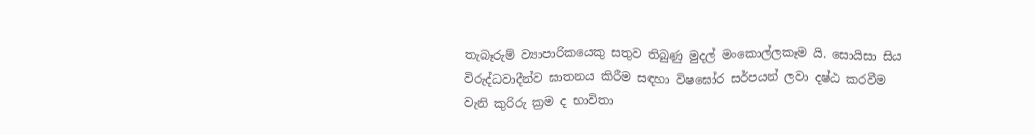තැබෑරුම් ව්‍යාපාරිකයෙකු සතුව තිබුණු මුදල් මංකොල්ලකෑම යි. සොයිසා සිය විරුද්ධවාදීන්ව ඝාතනය කිරීම සඳහා විෂඝෝර සර්පයන් ලවා දෂ්ඨ කරවීම වැනි කුරිරු ක්‍රම ද භාවිතා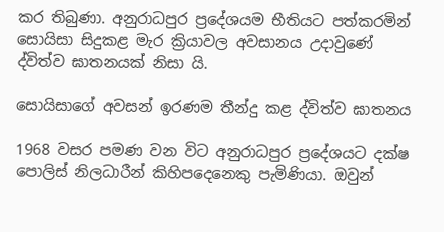කර තිබුණා. අනුරාධපුර ප්‍රදේශයම භීතියට පත්කරමින් සොයිසා සිදුකළ මැර ක්‍රියාවල අවසානය උදාවුණේ ද්විත්ව ඝාතනයක් නිසා යි.

සොයිසාගේ අවසන් ඉරණම තීන්දු කළ ද්විත්ව ඝාතනය

1968 වසර පමණ වන විට අනුරාධපුර ප්‍රදේශයට දක්ෂ පොලිස් නිලධාරීන් කිහිපදෙනෙකු පැමිණියා. ඔවුන්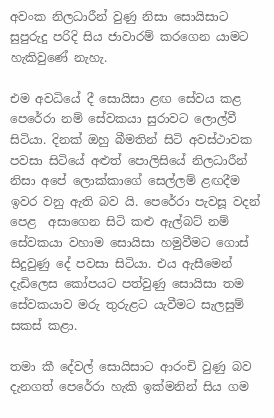අවංක නිලධාරීන් වුණු නිසා සොයිසාට සුපුරුදු පරිදි සිය ජාවාරම් කරගෙන යාමට හැකිවුණේ නැහැ.

එම අවධියේ දී සොයිසා ළඟ සේවය කළ පෙරේරා නම් සේවකයා සුරාවට ලොල්වී සිටියා. දිනක් ඔහු බීමතින් සිටි අවස්ථාවක පවසා සිටියේ අළුත් පොලිසියේ නිලධාරීන් නිසා අපේ ලොක්කාගේ සෙල්ලම් ළඟදීම ඉවර වනු ඇති බව යි. පෙරේරා පැවසූ වදන් පෙළ  අසාගෙන සිටි කළු ඇල්බට් නම් සේවකයා වහාම සොයිසා හමුවීමට ගොස් සිදුවුණු දේ පවසා සිටියා. එය ඇසීමෙන් දැඩිලෙස කෝපයට පත්වුණු සොයිසා තම සේවකයාව මරු තුරුළට යැවීමට සැලසුම් සකස් කළා.

තමා කී දේවල් සොයිසාට ආරංචි වුණු බව දැනගත් පෙරේරා හැකි ඉක්මනින් සිය ගම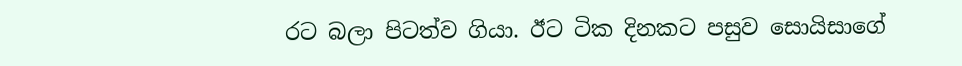රට බලා පිටත්ව ගියා. ඊට ටික දිනකට පසුව සොයිසාගේ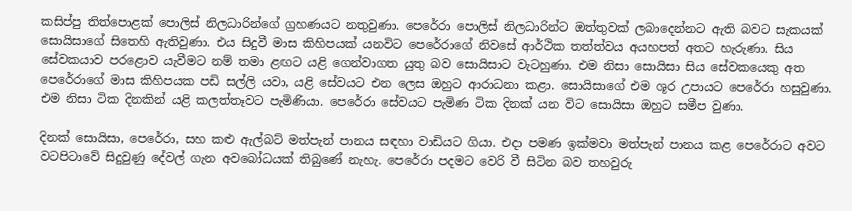කසිප්පු තිත්පොළක් පොලිස් නිලධාරින්ගේ ග්‍රහණයට නතුවුණා. පෙරේරා පොලිස් නිලධාරින්ට ඔත්තුවක් ලබාදෙන්නට ඇති බවට සැකයක් සොයිසාගේ සිතෙහි ඇතිවුණා. එය සිදුවී මාස කිහිපයක් යනවිට පෙරේරාගේ නිවසේ ආර්ථික තත්ත්වය අයහපත් අතට හැරුණා. සිය සේවකයාව පරළොව යැවීමට නම් තමා ළඟට යළි ගෙන්වාගත යුතු බව සොයිසාට වැටහුණා. එම නිසා සොයිසා සිය සේවකයෙකු අත පෙරේරාගේ මාස කිහිපයක පඩි සල්ලි යවා, යළි සේවයට එන ලෙස ඔහුට ආරාධනා කළා. සොයිසාගේ එම ශූර උපායට පෙරේරා හසුවුණා. එම නිසා ටික දිනකින් යළි කලත්තෑවට පැමිණියා. පෙරේරා සේවයට පැමිණ ටික දිනක් යන විට සොයිසා ඔහුට සමීප වුණා.

දිනක් සොයිසා, පෙරේරා, සහ කළු ඇල්බට් මත්පැන් පානය සඳහා වාඩියට ගියා. එදා පමණ ඉක්මවා මත්පැන් පානය කළ පෙරේරාට අවට වටපිටාවේ සිදුවුණු දේවල් ගැන අවබෝධයක් තිබුණේ නැහැ. පෙරේරා පදමට වෙරි වී සිටින බව තහවුරු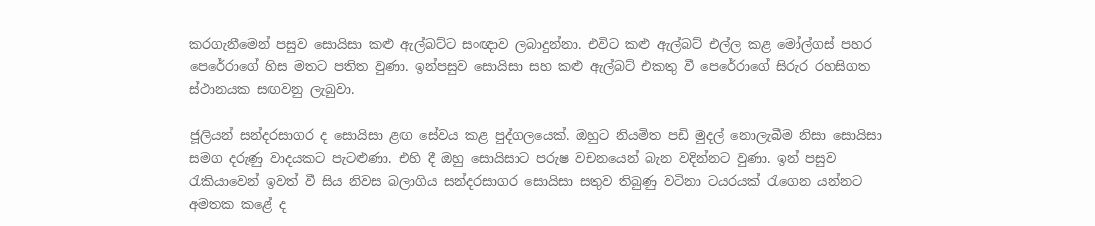කරගැනීමෙන් පසුව සොයිසා කළු ඇල්බට්ට සංඥාව ලබාදුන්නා. එවිට කළු ඇල්බට් එල්ල කළ මෝල්ගස් පහර පෙරේරාගේ හිස මතට පතිත වුණා. ඉන්පසුව සොයිසා සහ කළු ඇල්බට් එකතු වී පෙරේරාගේ සිරුර රහසිගත ස්ථානයක සඟවනු ලැබුවා.

ජූලියන් සන්දරසාගර ද සොයිසා ළඟ සේවය කළ පුද්ගලයෙක්. ඔහුට නියමිත පඩි මුදල් නොලැබීම නිසා සොයිසා සමග දරුණු වාදයකට පැටළුණා. එහි දී ඔහු සොයිසාට පරුෂ වචනයෙන් බැන වදින්නට වුණා. ඉන් පසුව රැකියාවෙන් ඉවත් වී සිය නිවස බලාගිය සන්දරසාගර සොයිසා සතුව තිබුණු වටිනා ටයරයක් රැගෙන යන්නට අමතක කළේ ද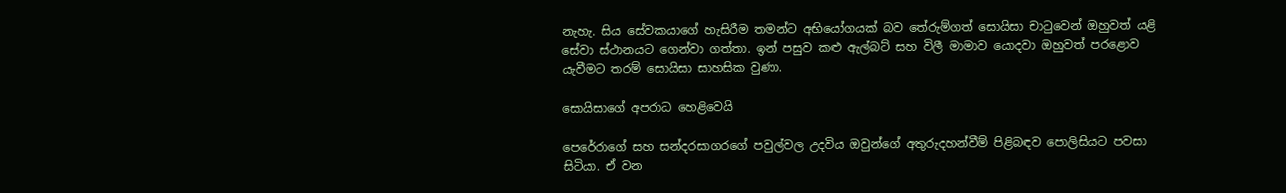නැහැ. සිය සේවකයාගේ හැසිරීම තමන්ට අභියෝගයක් බව තේරුම්ගත් සොයිසා චාටුවෙන් ඔහුවත් යළි සේවා ස්ථානයට ගෙන්වා ගත්තා. ඉන් පසුව කළු ඇල්බට් සහ විලී මාමාව යොදවා ඔහුවත් පරළොව යැවීමට තරම් සොයිසා සාහසික වුණා.

සොයිසාගේ අපරාධ හෙළිවෙයි

පෙරේරාගේ සහ සන්දරසාගරගේ පවුල්වල උදවිය ඔවුන්ගේ අතුරුදහන්වීම් පිළිබඳව පොලිසියට පවසා සිටියා. ඒ වන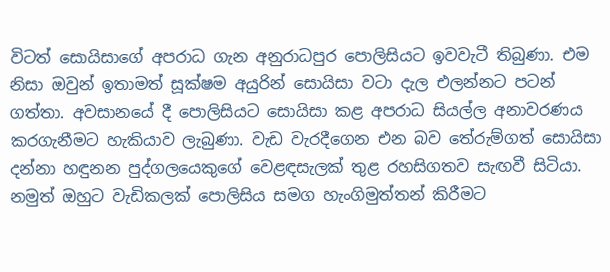විටත් සොයිසාගේ අපරාධ ගැන අනුරාධපුර පොලිසියට ඉවවැටී තිබුණා. එම නිසා ඔවුන් ඉතාමත් සූක්ෂම අයුරින් සොයිසා වටා දැල එලන්නට පටන් ගත්තා. අවසානයේ දී පොලිසියට සොයිසා කළ අපරාධ සියල්ල අනාවරණය කරගැනීමට හැකියාව ලැබුණා. වැඩ වැරදීගෙන එන බව තේරුම්ගත් සොයිසා දන්නා හඳුනන පුද්ගලයෙකුගේ වෙළඳසැලක් තුළ රහසිගතව සැඟවී සිටියා. නමුත් ඔහුට වැඩිකලක් පොලිසිය සමග හැංගිමුත්තන් කිරීමට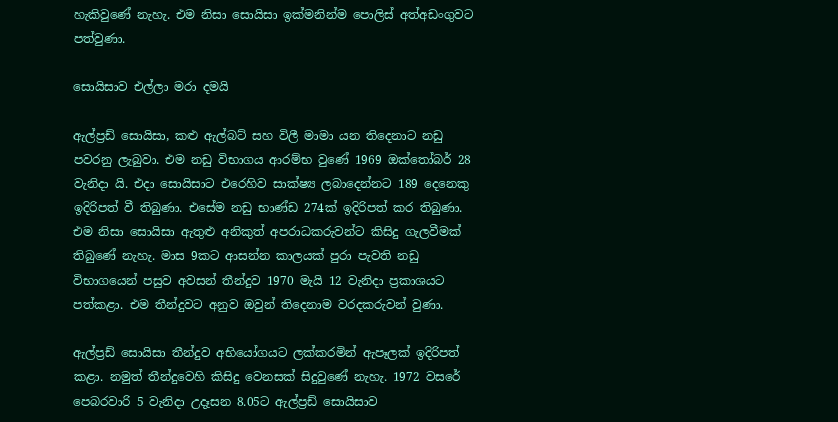හැකිවුණේ නැහැ. එම නිසා සොයිසා ඉක්මනින්ම පොලිස් අත්අඩංගුවට පත්වුණා.

සොයිසාව එල්ලා මරා දමයි

ඇල්ප්‍රඩ් සොයිසා, කළු ඇල්බට් සහ විලී මාමා යන තිදෙනාට නඩු පවරනු ලැබුවා. එම නඩු විභාගය ආරම්භ වුණේ 1969 ඔක්තෝබර් 28 වැනිදා යි. එදා සොයිසාට එරෙහිව සාක්ෂ්‍ය ලබාදෙන්නට 189 දෙනෙකු ඉදිරිපත් වී තිබුණා. එසේම නඩු භාණ්ඩ 274ක් ඉදිරිපත් කර තිබුණා. එම නිසා සොයිසා ඇතුළු අනිකුත් අපරාධකරුවන්ට කිසිදු ගැලවීමක් තිබුණේ නැහැ. මාස 9කට ආසන්න කාලයක් පුරා පැවති නඩු විභාගයෙන් පසුව අවසන් තීන්දුව 1970 මැයි 12 වැනිදා ප්‍රකාශයට පත්කළා. එම තීන්දුවට අනුව ඔවුන් තිදෙනාම වරදකරුවන් වුණා.

ඇල්ප්‍රඩ් සොයිසා තීන්දුව අභියෝගයට ලක්කරමින් ඇපෑලක් ඉදිරිපත් කළා. නමුත් තීන්දුවෙහි කිසිදු වෙනසක් සිදුවුණේ නැහැ. 1972 වසරේ පෙබරවාරි 5 වැනිදා උදෑසන 8.05ට ඇල්ප්‍රඩ් සොයිසාව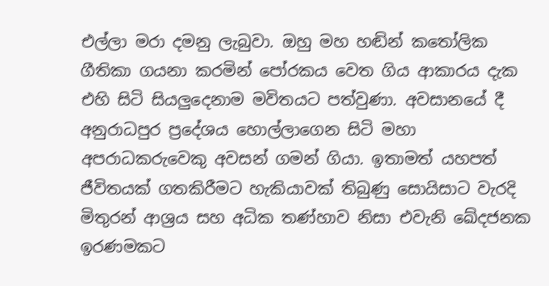එල්ලා මරා දමනු ලැබුවා. ඔහු මහ හඬින් කතෝලික ගීතිකා ගයනා කරමින් පෝරකය වෙත ගිය ආකාරය දැක එහි සිටි සියලුදෙනාම මවිතයට පත්වුණා. අවසානයේ දී අනුරාධපුර ප්‍රදේශය හොල්ලාගෙන සිටි මහා අපරාධකරුවෙකු අවසන් ගමන් ගියා. ඉතාමත් යහපත් ජීවිතයක් ගතකිරීමට හැකියාවක් තිබුණු සොයිසාට වැරදි මිතුරන් ආශ්‍රය සහ අධික තණ්හාව නිසා එවැනි ඛේදජනක ඉරණමකට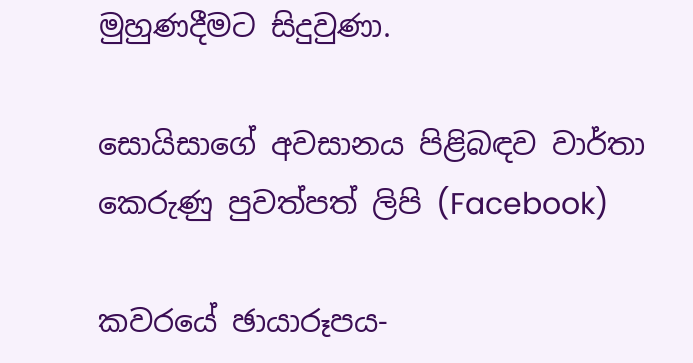මුහුණදීමට සිදුවුණා.

සොයිසාගේ අවසානය පිළිබඳව වාර්තා කෙරුණු පුවත්පත් ලිපි (Facebook)

කවරයේ ඡායාරූපය-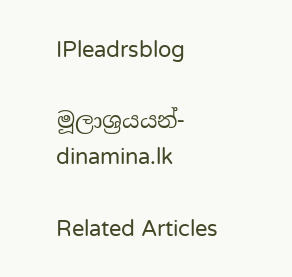IPleadrsblog

මූලාශ්‍රයයන්- dinamina.lk

Related Articles